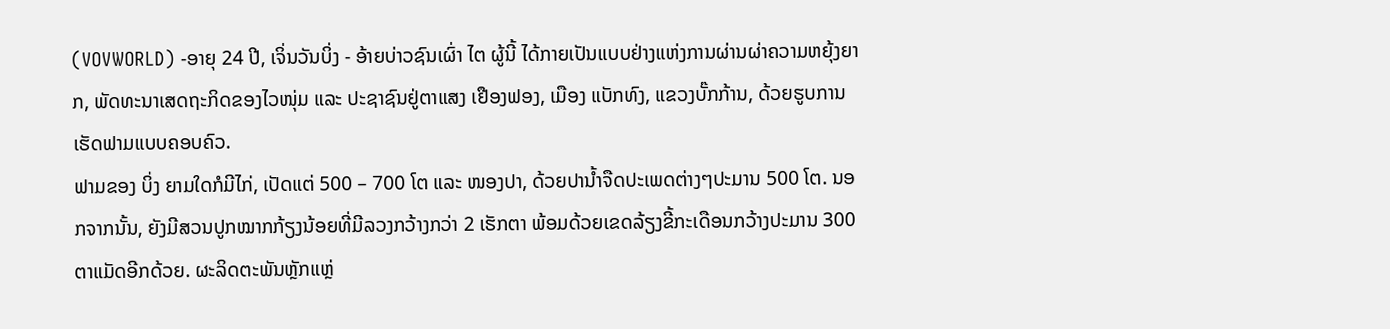(VOVWORLD) -ອາຍຸ 24 ປີ, ເຈິ່ນວັນບິ່ງ - ອ້າຍບ່າວຊົນເຜົ່າ ໄຕ ຜູ້ນີ້ ໄດ້ກາຍເປັນແບບຢ່າງແຫ່ງການຜ່ານຜ່າຄວາມຫຍຸ້ງຍາກ, ພັດທະນາເສດຖະກິດຂອງໄວໜຸ່ມ ແລະ ປະຊາຊົນຢູ່ຕາແສງ ເຢືອງຟອງ, ເມືອງ ແບັກທົງ, ແຂວງບັ໊ກກ້ານ, ດ້ວຍຮູບການເຮັດຟາມແບບຄອບຄົວ.
ຟາມຂອງ ບິ່ງ ຍາມໃດກໍມີໄກ່, ເປັດແຕ່ 500 – 700 ໂຕ ແລະ ໜອງປາ, ດ້ວຍປານ້ຳຈືດປະເພດຕ່າງໆປະມານ 500 ໂຕ. ນອກຈາກນັ້ນ, ຍັງມີສວນປູກໝາກກ້ຽງນ້ອຍທີ່ມີລວງກວ້າງກວ່າ 2 ເຮັກຕາ ພ້ອມດ້ວຍເຂດລ້ຽງຂີ້ກະເດືອນກວ້າງປະມານ 300 ຕາແມັດອີກດ້ວຍ. ຜະລິດຕະພັນຫຼັກແຫຼ່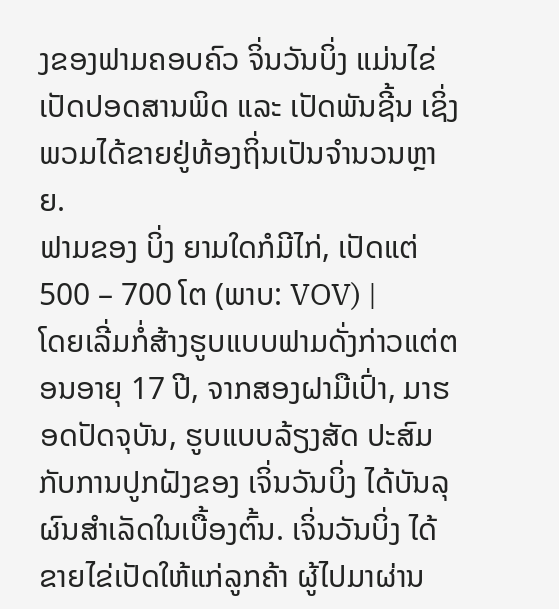ງຂອງຟາມຄອບຄົວ ຈິ່ນວັນບິ່ງ ແມ່ນໄຂ່ເປັດປອດສານພິດ ແລະ ເປັດພັນຊີ້ນ ເຊິ່ງພວມໄດ້ຂາຍຢູ່ທ້ອງຖິ່ນເປັນຈຳນວນຫຼາຍ.
ຟາມຂອງ ບິ່ງ ຍາມໃດກໍມີໄກ່, ເປັດແຕ່ 500 – 700 ໂຕ (ພາບ: VOV) |
ໂດຍເລີ່ມກໍ່ສ້າງຮູບແບບຟາມດັ່ງກ່າວແຕ່ຕອນອາຍຸ 17 ປີ, ຈາກສອງຝາມືເປົ່າ, ມາຮອດປັດຈຸບັນ, ຮູບແບບລ້ຽງສັດ ປະສົມກັບການປູກຝັງຂອງ ເຈິ່ນວັນບິ່ງ ໄດ້ບັນລຸຜົນສຳເລັດໃນເບື້ອງຕົ້ນ. ເຈິ່ນວັນບິ່ງ ໄດ້ຂາຍໄຂ່ເປັດໃຫ້ແກ່ລູກຄ້າ ຜູ້ໄປມາຜ່ານ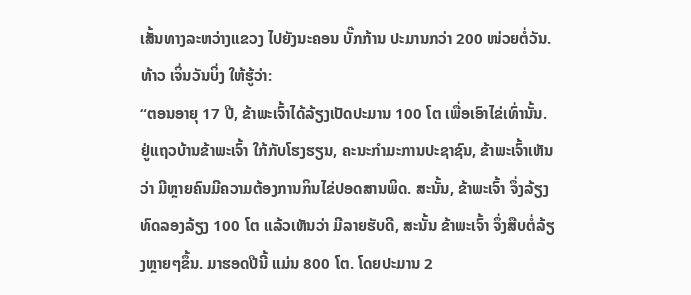ເສັ້ນທາງລະຫວ່າງແຂວງ ໄປຍັງນະຄອນ ບັ໊ກກ້ານ ປະມານກວ່າ 200 ໜ່ວຍຕໍ່ວັນ. ທ້າວ ເຈິ່ນວັນບິ່ງ ໃຫ້ຮູ້ວ່າ:
“ຕອນອາຍຸ 17 ປີ, ຂ້າພະເຈົ້າໄດ້ລ້ຽງເປັດປະມານ 100 ໂຕ ເພື່ອເອົາໄຂ່ເທົ່ານັ້ນ. ຢູ່ແຖວບ້ານຂ້າພະເຈົ້າ ໃກ້ກັບໂຮງຮຽນ, ຄະນະກຳມະການປະຊາຊົນ, ຂ້າພະເຈົ້າເຫັນວ່າ ມີຫຼາຍຄົນມີຄວາມຕ້ອງການກິນໄຂ່ປອດສານພິດ. ສະນັ້ນ, ຂ້າພະເຈົ້າ ຈຶ່ງລ້ຽງທົດລອງລ້ຽງ 100 ໂຕ ແລ້ວເຫັນວ່າ ມີລາຍຮັບດີ, ສະນັ້ນ ຂ້າພະເຈົ້າ ຈຶ່ງສືບຕໍ່ລ້ຽງຫຼາຍໆຂຶ້ນ. ມາຮອດປີນີ້ ແມ່ນ 800 ໂຕ. ໂດຍປະມານ 2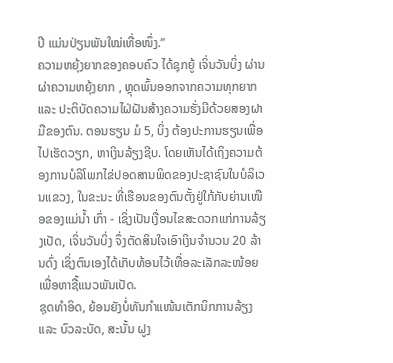ປີ ແມ່ນປ່ຽນພັນໃໝ່ເທື່ອໜຶ່ງ.”
ຄວາມຫຍຸ້ງຍາກຂອງຄອບຄົວ ໄດ້ຊຸກຍູ້ ເຈິ່ນວັນບິ່ງ ຜ່ານຜ່າຄວາມຫຍຸ້ງຍາກ , ຫຼຸດພົ້ນອອກຈາກຄວາມທຸກຍາກ ແລະ ປະຕິບັດຄວາມໄຝ່ຝັນສ້າງຄວາມຮັ່ງມີດ້ວຍສອງຝາມືຂອງຕົນ. ຕອນຮຽນ ມໍ 5, ບິ່ງ ຕ້ອງປະການຮຽນເພື່ອໄປເຮັດວຽກ, ຫາເງິນລ້ຽງຊີບ. ໂດຍເຫັນໄດ້ເຖິງຄວາມຕ້ອງການບໍລິໂພກໄຂ່ປອດສານພິດຂອງປະຊາຊົນໃນບໍລິເວນແຂວງ, ໃນຂະນະ ທີ່ເຮືອນຂອງຕົນຕັ້ງຢູ່ໃກ້ກັບຍ່ານເໜືອຂອງແມ່ນ້ຳ ເກົ່າ - ເຊິ່ງເປັນເງື່ອນໄຂສະດວກແກ່ການລ້ຽງເປັດ, ເຈິ່ນວັນບິ່ງ ຈຶ່ງຕັດສິນໃຈເອົາເງິນຈຳນວນ 20 ລ້ານດົ່ງ ເຊິ່ງຕົນເອງໄດ້ເກັບທ້ອນໄວ້ເທື່ອລະເລັກລະໜ້ອຍເພື່ອຫາຊື້ແນວພັນເປັດ.
ຊຸດທຳອິດ, ຍ້ອນຍັງບໍ່ທັນກຳແໜ້ນເຕັກນິກການລ້ຽງ ແລະ ບົວລະບັດ, ສະນັ້ນ ຝູງ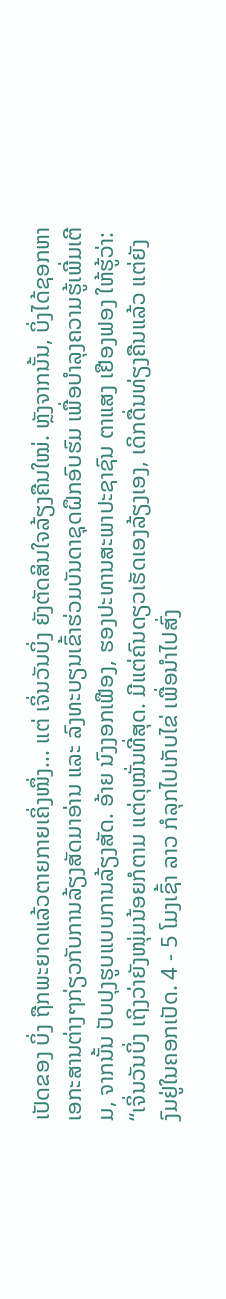ເປັດຂອງ ບິ່ງ ຖືກພະຍາດແລ້ວຕາຍກາຍເຄິ່ງໜຶ່ງ... ແຕ່ ເຈິ່ນວັນບິ່ງ ຍັງຕັດສິນໃຈລ້ຽງຄືນໃໝ່. ຫຼັງຈາກນັ້ນ, ບິ່ງໄດ້ຊອກຫາເອກະສານຕ່າງໆກ່ຽວກັບການລ້ຽງສັດມາອ່ານ ແລະ ລົງທະບຽນເຂົ້າຮ່ວມບັນດາຊຸດຝຶກອົບຮົມ ເພື່ອບຳລຸງຄວາມຮູ້ເພີ່ມເຕີມ, ຈາກນັ້ນ ປັບປຸງຮູບແບບການລ້ຽງສັດ. ອ້າຍ ນົງງອກເຟືອງ, ຮອງປະທານສະພາປະຊາຊົນ ຕາແສງ ເຢືອງຟອງ ໃຫ້ຮູ້ວ່າ:
“ເຈິ່ນວັນບິ່ງ ເຖິງວ່າຍັງໜຸ່ມນ້ອຍກໍຕາມ ແຕ່ດຸໝັ່ນທີ່ສຸດ. ມີແຕ່ຄົນດຽວເຮັດເອງລ້ຽງເອງ, ເດິກດື່ນທ່ຽງຄືນແລ້ວ ແຕ່ຍັງງົມຢູ່ໃນຄອກເປັດ. 4 - 5 ໂມງເຊົ້າ ລາວ ກໍລຸກໄປເກັບໄຂ່ ເພື່ອນຳໄປສົ່ງ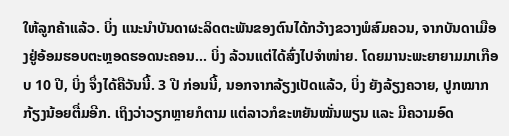ໃຫ້ລູກຄ້າແລ້ວ. ບິ່ງ ແນະນຳບັນດາຜະລິດຕະພັນຂອງຕົນໄດ້ກວ້າງຂວາງພໍສົມຄວນ, ຈາກບັນດາເມືອງຢູ່ອ້ອມຮອບຕະຫຼອດຮອດນະຄອນ... ບິ່ງ ລ້ວນແຕ່ໄດ້ສົ່ງໄປຈຳໜ່າຍ. ໂດຍມານະພະຍາຍາມມາເກືອບ 10 ປີ, ບິ່ງ ຈຶ່ງໄດ້ຄືວັນນີ້. 3 ປີ ກ່ອນນີ້, ນອກຈາກລ້ຽງເປັດແລ້ວ, ບິ່ງ ຍັງລ້ຽງຄວາຍ, ປູກໝາກກ້ຽງນ້ອຍຕື່ມອີກ. ເຖິງວ່າວຽກຫຼາຍກໍຕາມ ແຕ່ລາວກໍຂະຫຍັນໝັ່ນພຽນ ແລະ ມີຄວາມອົດ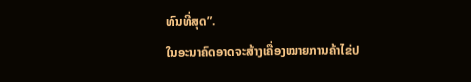ທົນທີ່ສຸດ”.
ໃນອະນາຄົດອາດຈະສ້າງເຄື່ອງໝາຍການຄ້າໄຂ່ປ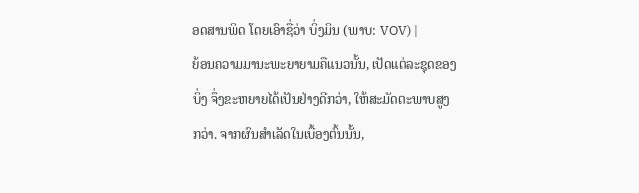ອດສານພິດ ໂດຍເອົາຊື່ວ່າ ບິ່ງມິນ (ພາບ: VOV) |
ຍ້ອນຄວາມມານະພະຍາຍາມຄືແນວນັ້ນ, ເປັດແຕ່ລະຊຸດຂອງ ບິ່ງ ຈຶ່ງຂະຫຍາຍໄດ້ເປັນຢ່າງດີກວ່າ, ໃຫ້ສະມັດຕະພາບສູງກວ່າ. ຈາກຜົນສຳເລັດໃນເບື້ອງຕົ້ນນັ້ນ,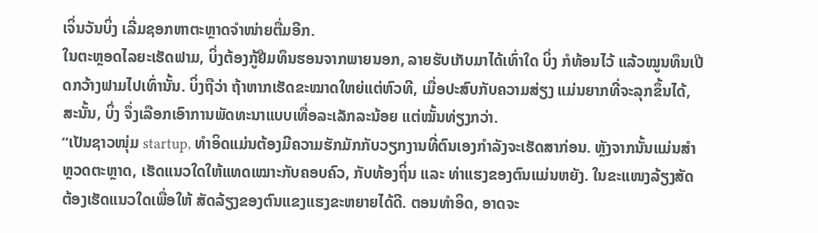ເຈິ່ນວັນບິ່ງ ເລີ່ມຊອກຫາຕະຫຼາດຈຳໜ່າຍຕື່ມອີກ.
ໃນຕະຫຼອດໄລຍະເຮັດຟາມ, ບິ່ງຕ້ອງກູ້ຢືມທຶນຮອນຈາກພາຍນອກ, ລາຍຮັບເກັບມາໄດ້ເທົ່າໃດ ບິ່ງ ກໍທ້ອນໄວ້ ແລ້ວໝູນທຶນເປີດກວ້າງຟາມໄປເທົ່ານັ້ນ. ບິ່ງຖືວ່າ ຖ້າຫາກເຮັດຂະໝາດໃຫຍ່ແຕ່ຫົວທີ, ເມື່ອປະສົບກັບຄວາມສ່ຽງ ແມ່ນຍາກທີ່ຈະລຸກຂຶ້ນໄດ້, ສະນັ້ນ, ບິ່ງ ຈຶ່ງເລືອກເອົາການພັດທະນາແບບເທື່ອລະເລັກລະນ້ອຍ ແຕ່ໝັ້ນທ່ຽງກວ່າ.
“ເປັນຊາວໜຸ່ມ startup, ທຳອິດແມ່ນຕ້ອງມີຄວາມຮັກມັກກັບວຽກງານທີ່ຕົນເອງກຳລັງຈະເຮັດສາກ່ອນ. ຫຼັງຈາກນັ້ນແມ່ນສຳຫຼວດຕະຫຼາດ, ເຮັດແນວໃດໃຫ້ແທດເໝາະກັບຄອບຄົວ, ກັບທ້ອງຖິ່ນ ແລະ ທ່າແຮງຂອງຕົນແມ່ນຫຍັງ. ໃນຂະແໜງລ້ຽງສັດ ຕ້ອງເຮັດແນວໃດເພື່ອໃຫ້ ສັດລ້ຽງຂອງຕົນແຂງແຮງຂະຫຍາຍໄດ້ດີ. ຕອນທຳອິດ, ອາດຈະ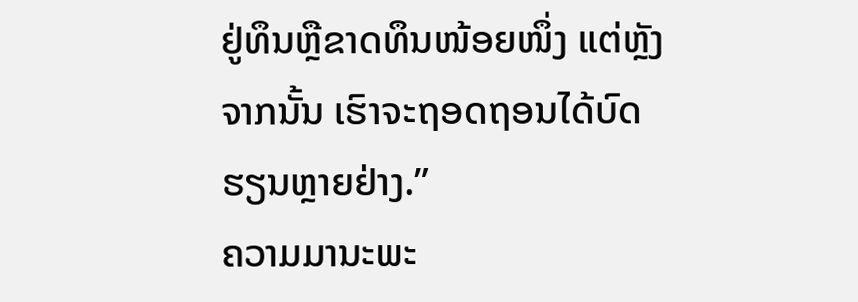ຢູ່ທຶນຫຼືຂາດທຶນໜ້ອຍໜຶ່ງ ແຕ່ຫຼັງຈາກນັ້ນ ເຮົາຈະຖອດຖອນໄດ້ບົດຮຽນຫຼາຍຢ່າງ.”
ຄວາມມານະພະ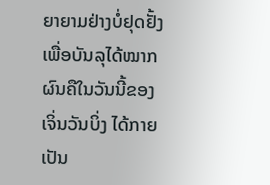ຍາຍາມຢ່າງບໍ່ຢຸດຢັ້ງເພື່ອບັນລຸໄດ້ໝາກຜົນຄືໃນວັນນີ້ຂອງ ເຈິ່ນວັນບິ່ງ ໄດ້ກາຍເປັນ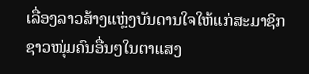ເລື່ອງລາວສ້າງແຫຼ່ງບັນດານໃຈໃຫ້ແກ່ສະມາຊິກຊາວໜຸ່ມຄົນອື່ນໆໃນຕາແສງ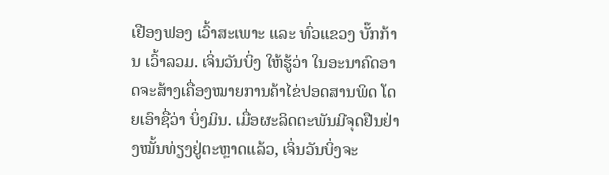ເຢືອງຟອງ ເວົ້າສະເພາະ ແລະ ທົ່ວແຂວງ ບັ໊ກກ້ານ ເວົ້າລວມ. ເຈິ່ນວັນບິ່ງ ໃຫ້ຮູ້ວ່າ ໃນອະນາຄົດອາດຈະສ້າງເຄື່ອງໝາຍການຄ້າໄຂ່ປອດສານພິດ ໂດຍເອົາຊື່ວ່າ ບິ່ງມິນ. ເມື່ອຜະລິດຕະພັນມີຈຸດຢືນຢ່າງໝັ້ນທ່ຽງຢູ່ຕະຫຼາດແລ້ວ, ເຈິ່ນວັນບິ່ງຈະ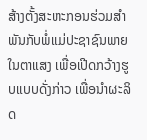ສ້າງຕັ້ງສະຫະກອນຮ່ວມສຳພັນກັບພໍ່ແມ່ປະຊາຊົນພາຍໃນຕາແສງ ເພື່ອເປີດກວ້າງຮູບແບບດັ່ງກ່າວ ເພື່ອນຳຜະລິດ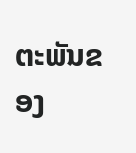ຕະພັນຂອງ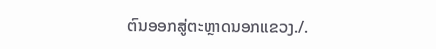ຕົນອອກສູ່ຕະຫຼາດນອກແຂວງ./.